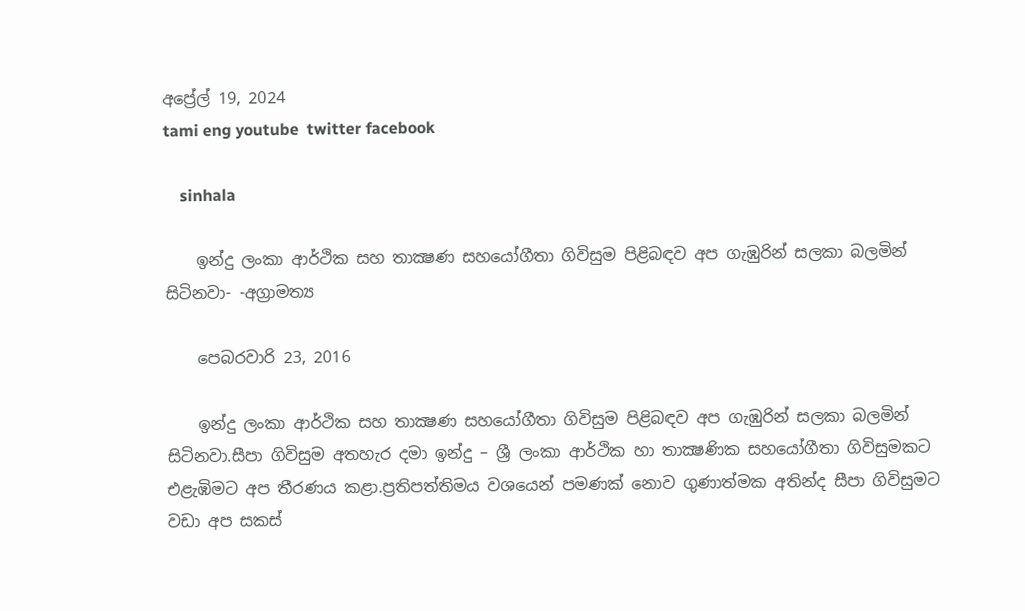අප්‍රේල් 19, 2024
tami eng youtube  twitter facebook

    sinhala

    ඉන්දු ලංකා ආර්ථික සහ තාක්‍ෂණ සහයෝගීතා ගිවිසුම පිළිබඳව අප ගැඹුරින් සලකා බලමින් සිටිනවා- -අග්‍රාමත්‍ය

    පෙබරවාරි 23, 2016

    ඉන්දු ලංකා ආර්ථික සහ තාක්‍ෂණ සහයෝගීතා ගිවිසුම පිළිබඳව අප ගැඹුරින් සලකා බලමින් සිටිනවා.සීපා ගිවිසුම අතහැර දමා ඉන්දු – ශ්‍රී ලංකා ආර්ථික හා තාක්‍ෂණික සහයෝගීතා ගිවිසුමකට එළැඹිමට අප තීරණය කළා.ප්‍රතිපත්තිමය වශයෙන් පමණක් නොව ගුණාත්මක අතින්ද සීපා ගිවිසුමට වඩා අප සකස්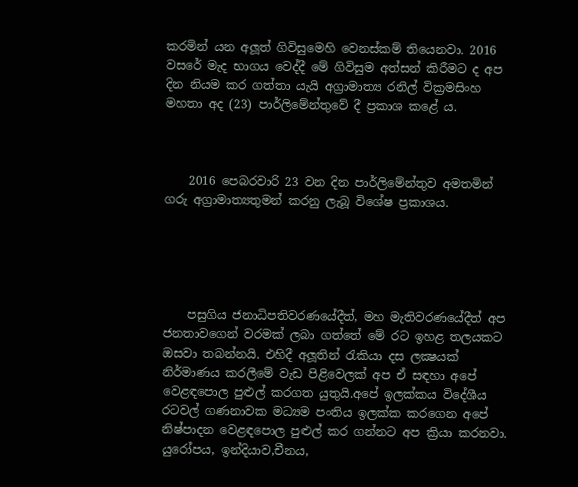කරමින් යන අලූත් ගිවිසුමෙහි වෙනස්කම් තියෙනවා. 2016 වසරේ මැද භාගය වෙද්දී මේ ගිවිසුම අත්සන් කිරීමට ද අප දින නියම කර ගත්තා යැයි අග්‍රාමාත්‍ය රනිල් වික්‍රමසිංහ මහතා අද (23) පාර්ලිමේන්තුවේ දී ප්‍රකාශ කළේ ය.



    2016 පෙබරවාරි 23 වන දින පාර්ලිමේන්තුව අමතමින් ගරු අග්‍රාමාත්‍යතුමන් කරනු ලැබූ විශේෂ ප්‍රකාශය.





    පසුගිය ජනාධිපතිවරණයේදීත්, මහ මැතිවරණයේදීත් අප ජනතාවගෙන් වරමක් ලබා ගත්තේ මේ රට ඉහළ තලයකට ඔසවා තබන්නයි. එහිදී අලූතින් රැකියා දස ලක්‍ෂයක් නිර්මාණය කරලීමේ වැඩ පිළිවෙලක් අප ඒ සඳහා අපේ වෙළඳපොල පුළුල් කරගත යුතුයි.අපේ ඉලක්කය විදේශීය රටවල් ගණනාවක මධ්‍යම පංතිය ඉලක්ක කරගෙන අපේ නිෂ්පාදන වෙළඳපොල පුළුල් කර ගන්නට අප ක්‍රියා කරනවා. යුරෝපය, ඉන්දියාව,චීනය,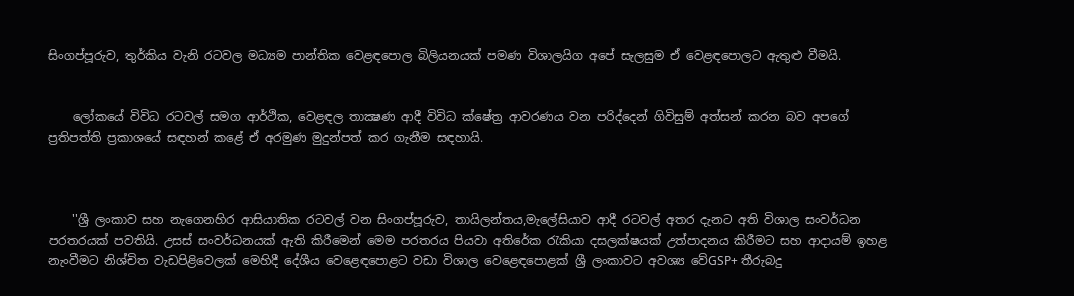සිංගප්පූරුව, තුර්කිය වැනි රටවල මධ්‍යම පාන්තික වෙළඳපොල බිලියනයක් පමණ විශාලයිග අපේ සැලසුම ඒ වෙළඳපොලට ඇතුළු වීමයි.


    ලෝකයේ විවිධ රටවල් සමග ආර්ථික, වෙළඳල තාක්‍ෂණ ආදී විවිධ ක්ෂේත්‍ර ආවරණය වන පරිද්දෙන් ගිවිසුම් අත්සන් කරන බව අපගේ ප්‍රතිපත්ති ප්‍රකාශයේ සඳහන් කළේ ඒ අරමුණ මුදුන්පත් කර ගැනීම සඳහායි.



    ''ශ්‍රී ලංකාව සහ නැගෙනහිර ආසියාතික රටවල් වන සිංගප්පූරුව, තායිලන්තය,මැලේසියාව ආදී රටවල් අතර දැනට අති විශාල සංවර්ධන පරතරයක් පවතියි. උසස් සංවර්ධනයක් ඇති කිරීමෙන් මෙම පරතරය පියවා අතිරේක රැකියා දසලක්ෂයක් උත්පාදනය කිරීමට සහ ආදායම් ඉහළ නැංවීමට නිශ්චිත වැඩපිළිවෙලක් මෙහිදී දේශීය වෙළෙඳපොළට වඩා විශාල වෙළෙඳපොළක් ශ්‍රී ලංකාවට අවශ්‍ය වේGSP+ තීරුබදු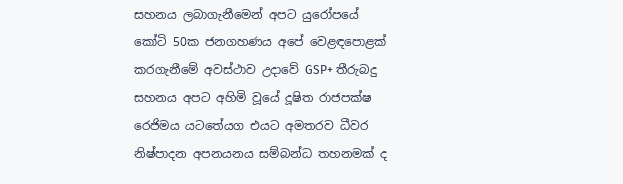සහනය ලබාගැනීමෙන් අපට යුරෝපයේ කෝටි 50ක ජනගහණය අපේ වෙළඳපොළක් කරගැනීමේ අවස්ථාව උදාවේ GSP+ තීරුබදු සහනය අපට අහිමි වූයේ දූෂිත රාජපක්ෂ රෙජිමය යටතේයග එයට අමතරව ධීවර නිෂ්පාදන අපනයනය සම්බන්ධ තහනමක් ද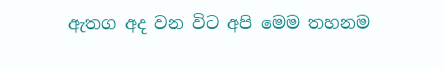ඇතග අද වන විට අපි මෙම තහනම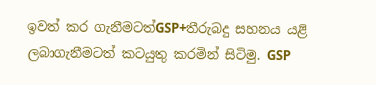ඉවත් කර ගැනීමටත්GSP+තීරුබදු සහනය යළි ලබාගැනීමටත් කටයුතු කරමින් සිටිමු. GSP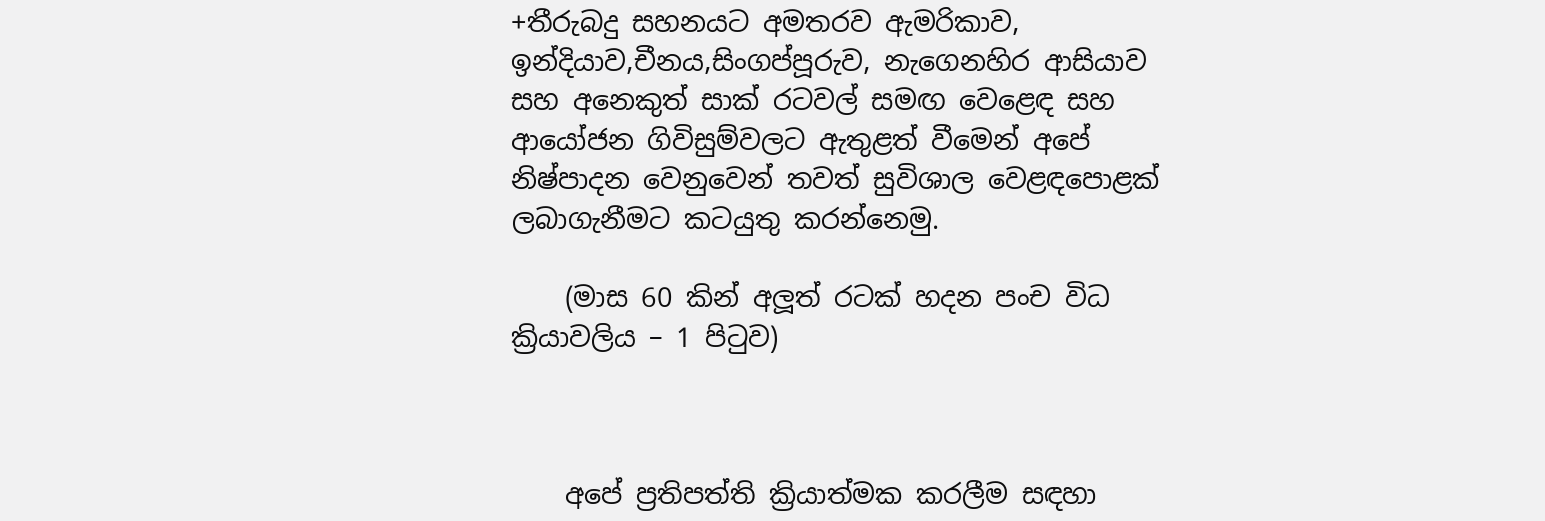+තීරුබදු සහනයට අමතරව ඇමරිකාව, ඉන්දියාව,චීනය,සිංගප්පූරුව, නැගෙනහිර ආසියාව සහ අනෙකුත් සාක් රටවල් සමඟ වෙළෙඳ සහ ආයෝජන ගිවිසුම්වලට ඇතුළත් වීමෙන් අපේ නිෂ්පාදන වෙනුවෙන් තවත් සුවිශාල වෙළඳපොළක් ලබාගැනීමට කටයුතු කරන්නෙමු.

    (මාස 60 කින් අලූත් රටක් හදන පංච විධ ක්‍රියාවලිය – 1 පිටුව)



    අපේ ප්‍රතිපත්ති ක්‍රියාත්මක කරලීම සඳහා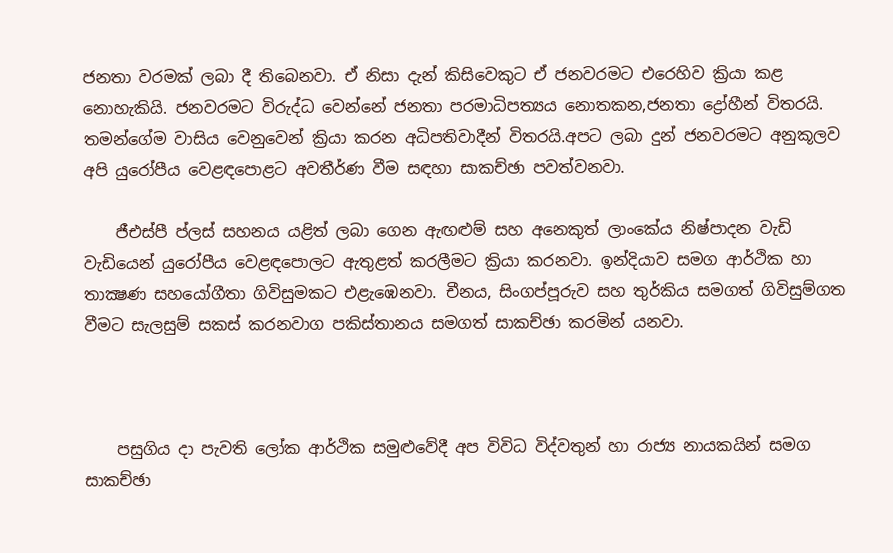ජනතා වරමක් ලබා දී තිබෙනවා. ඒ නිසා දැන් කිසිවෙකුට ඒ ජනවරමට එරෙහිව ක්‍රියා කළ නොහැකියි. ජනවරමට විරුද්ධ වෙන්නේ ජනතා පරමාධිපත්‍යය නොතකන,ජනතා ද්‍රෝහීන් විතරයි. තමන්ගේම වාසිය වෙනුවෙන් ක්‍රියා කරන අධිපතිවාදීන් විතරයි.අපට ලබා දුන් ජනවරමට අනුකූලව අපි යුරෝපීය වෙළඳපොළට අවතීර්ණ වීම සඳහා සාකච්ඡා පවත්වනවා.

    ජීඑස්පී ප්ලස් සහනය යළිත් ලබා ගෙන ඇඟළුම් සහ අනෙකුත් ලාංකේය නිෂ්පාදන වැඩි වැඩියෙන් යුරෝපීය වෙළඳපොලට ඇතුළත් කරලීමට ක්‍රියා කරනවා. ඉන්දියාව සමග ආර්ථික හා තාක්‍ෂණ සහයෝගීතා ගිවිසුමකට එළැඹෙනවා. චීනය, සිංගප්පූරුව සහ තුර්කිය සමගත් ගිවිසුම්ගත වීමට සැලසුම් සකස් කරනවාග පකිස්තානය සමගත් සාකච්ඡා කරමින් යනවා.



    පසුගිය දා පැවති ලෝක ආර්ථික සමුළුවේදී අප විවිධ විද්වතුන් හා රාජ්‍ය නායකයින් සමග සාකච්ඡා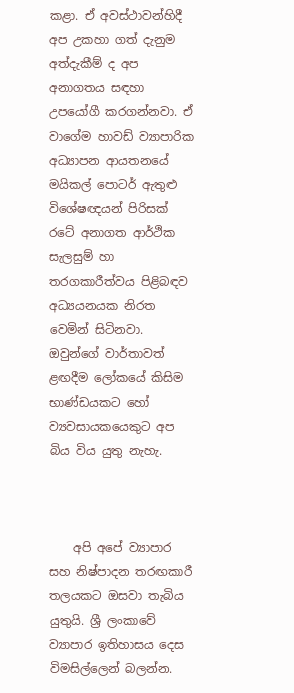කළා. ඒ අවස්ථාවන්හිදී අප උකහා ගත් දැනුම අත්දැකීම් ද අප අනාගතය සඳහා උපයෝගී කරගන්නවා. ඒ වාගේම හාවඩ් ව්‍යාපාරික අධ්‍යාපන ආයතනයේ මයිකල් පොටර් ඇතුළු විශේෂඥයන් පිරිසක් රටේ අනාගත ආර්ථික සැලසුම් හා තරගකාරීත්වය පිළිබඳව අධ්‍යයනයක නිරත වෙමින් සිටිනවා. ඔවුන්ගේ වාර්තාවත් ළඟදීම ලෝකයේ කිසිම භාණ්ඩයකට හෝ ව්‍යවසායකයෙකුට අප බිය විය යුතු නැහැ.



    අපි අපේ ව්‍යාපාර සහ නිෂ්පාදන තරඟකාරී තලයකට ඔසවා තැබිය යුතුයි. ශ්‍රී ලංකාවේ ව්‍යාපාර ඉතිහාසය දෙස විමසිල්ලෙන් බලන්න.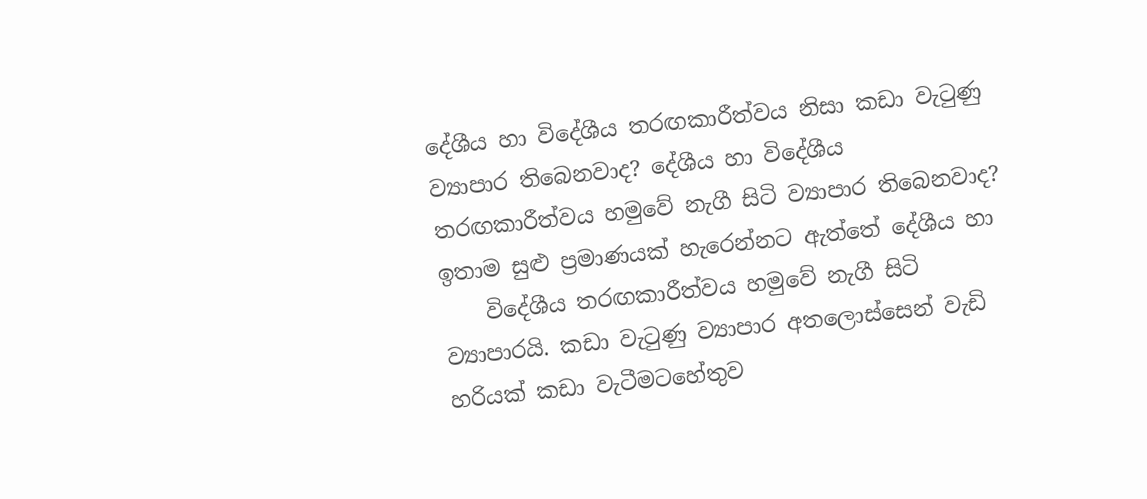දේශීය හා විදේශීය තරඟකාරීත්වය නිසා කඩා වැටුණු ව්‍යාපාර තිබෙනවාද? දේශීය හා විදේශීය තරඟකාරීත්වය හමුවේ නැගී සිටි ව්‍යාපාර තිබෙනවාද? ඉතාම සුළු ප්‍රමාණයක් හැරෙන්නට ඇත්තේ දේශීය හා
    විදේශීය තරඟකාරීත්වය හමුවේ නැගී සිටි ව්‍යාපාරයි. කඩා වැටුණු ව්‍යාපාර අතලොස්සෙන් වැඩි හරියක් කඩා වැටීමටහේතුව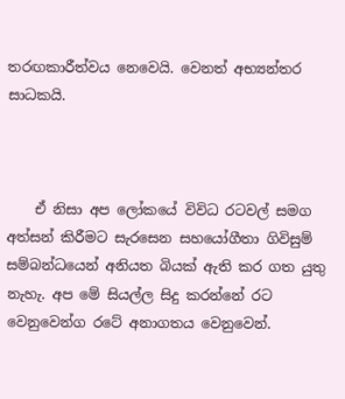තරඟකාරීත්වය නෙවෙයි. වෙනත් අභ්‍යන්තර සාධකයි.



    ඒ නිසා අප ලෝකයේ විවිධ රටවල් සමග අත්සන් කිරීමට සැරසෙන සහයෝගීතා ගිවිසුම් සම්බන්ධයෙන් අනියත බියක් ඇති කර ගත යුතු නැහැ. අප මේ සියල්ල සිදු කරන්නේ රට වෙනුවෙන්ග රටේ අනාගතය වෙනුවෙන්.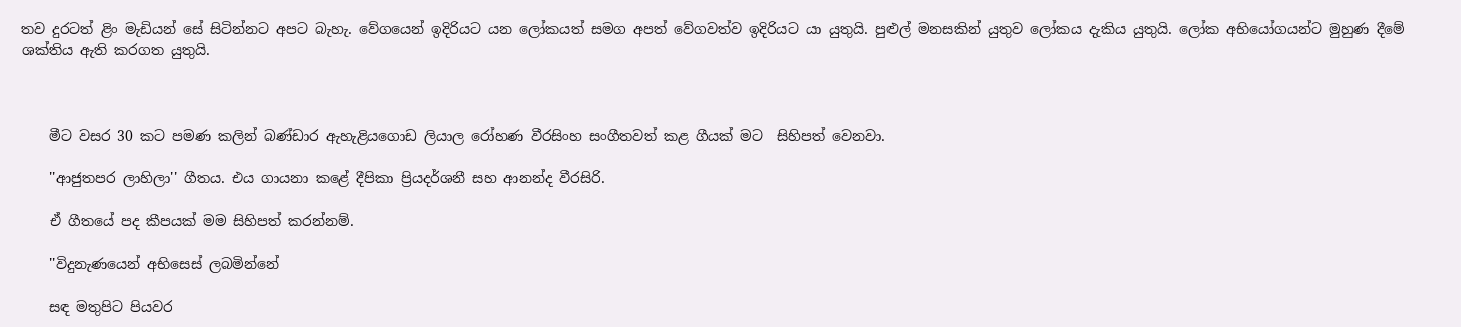තව දුරටත් ළිං මැඩියන් සේ සිටින්නට අපට බැහැ. වේගයෙන් ඉදිරියට යන ලෝකයත් සමග අපත් වේගවත්ව ඉදිරියට යා යුතුයි. පුළුල් මනසකින් යුතුව ලෝකය දැකිය යුතුයි. ලෝක අභියෝගයන්ට මුහුණ දීමේ ශක්තිය ඇති කරගත යුතුයි.



    මීට වසර 30 කට පමණ කලින් බණ්ඩාර ඇහැළියගොඩ ලියාල රෝහණ වීරසිංහ සංගීතවත් කළ ගීයක් මට  සිහිපත් වෙනවා.

    ''ආජුතපර ලාහිලා'' ගීතය. එය ගායනා කළේ දීපිකා ප්‍රියදර්ශනී සහ ආනන්ද වීරසිරි.

    ඒ ගීතයේ පද කීපයක් මම සිහිපත් කරන්නම්.

    ''විදුනැණයෙන් අභිසෙස් ලබමින්නේ

    සඳ මතුපිට පියවර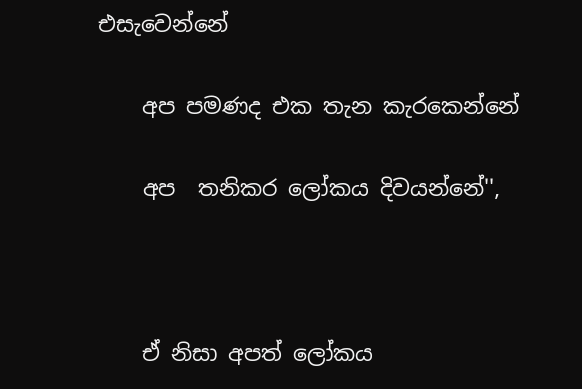එසැවෙන්නේ

    අප පමණද එක තැන කැරකෙන්නේ

    අප  තනිකර ලෝකය දිවයන්නේ'',



    ඒ නිසා අපත් ලෝකය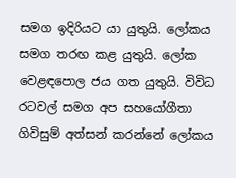සමග ඉදිරියට යා යුතුයි. ලෝකය සමග තරඟ කළ යුතුයි. ලෝක වෙළඳපොල ජය ගත යුතුයි. විවිධ රටවල් සමග අප සහයෝගීතා ගිවිසුම් අත්සන් කරන්නේ ලෝකය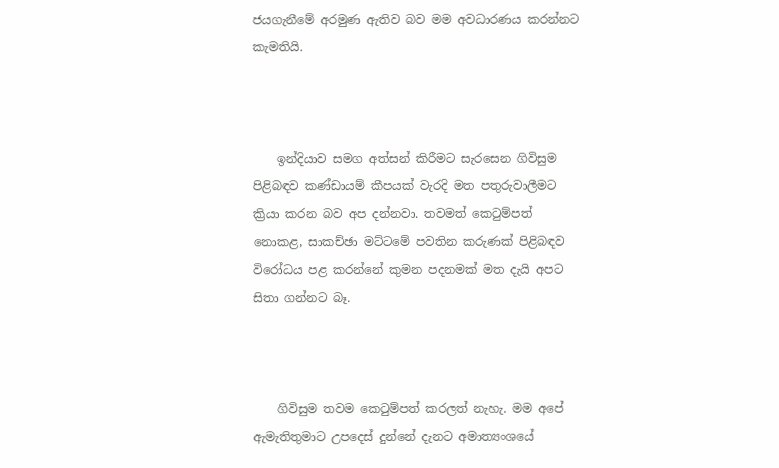ජයගැනීමේ අරමුණ ඇතිව බව මම අවධාරණය කරන්නට කැමතියි.



    ඉන්දියාව සමග අත්සන් කිරීමට සැරසෙන ගිවිසුම පිළිබඳව කණ්ඩායම් කීපයක් වැරදි මත පතුරුවාලීමට ක්‍රියා කරන බව අප දන්නවා. තවමත් කෙටුම්පත් නොකළ, සාකච්ඡා මට්ටමේ පවතින කරුණක් පිළිබඳව විරෝධය පළ කරන්නේ කුමන පදනමක් මත දැයි අපට සිතා ගන්නට බෑ.



    ගිවිසුම තවම කෙටුම්පත් කරලත් නැහැ. මම අපේ ඇමැතිතුමාට උපදෙස් දුන්නේ දැනට අමාත්‍යංශයේ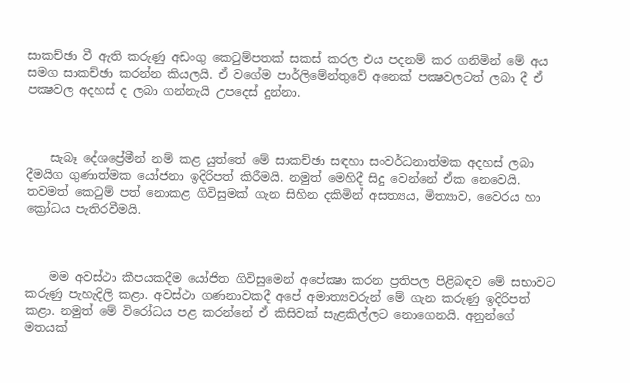සාකච්ඡා වී ඇති කරුණු අඩංගු කෙටුම්පතක් සකස් කරල එය පදනම් කර ගනිමින් මේ අය සමග සාකච්ඡා කරන්න කියලයි. ඒ වගේම පාර්ලිමේන්තුවේ අනෙක් පක්‍ෂවලටත් ලබා දී ඒ පක්‍ෂවල අදහස් ද ලබා ගන්නැයි උපදෙස් දුන්නා.



    සැබෑ දේශප්‍රේමීන් නම් කළ යුත්තේ මේ සාකච්ඡා සඳහා සංවර්ධනාත්මක අදහස් ලබා දීමයිග ගුණාත්මක යෝජනා ඉදිරිපත් කිරීමයි. නමුත් මෙහිදී සිදු වෙන්නේ ඒක නෙවෙයි. තවමත් කෙටුම් පත් නොකළ ගිවිසුමක් ගැන සිහින දකිමින් අසත්‍යය, මිත්‍යාව, වෛරය හා ක්‍රෝධය පැතිරවීමයි.



    මම අවස්ථා කීපයකදීම යෝජිත ගිවිසුමෙන් අපේක්‍ෂා කරන ප්‍රතිපල පිළිබඳව මේ සභාවට කරුණු පැහැදිලි කළා. අවස්ථා ගණනාවකදී අපේ අමාත්‍යවරුන් මේ ගැන කරුණු ඉදිරිපත් කළා. නමුත් මේ විරෝධය පළ කරන්නේ ඒ කිසිවක් සැළකිල්ලට නොගෙනයි. අනුන්ගේ මතයක්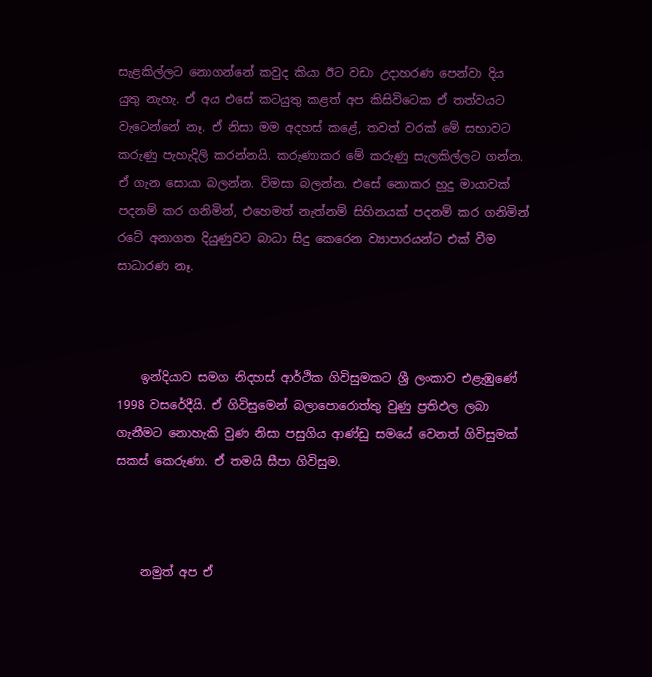සැළකිල්ලට නොගන්නේ කවුද කියා ඊට වඩා උදාහරණ පෙන්වා දිය යුතු නැහැ. ඒ අය එසේ කටයුතු කළත් අප කිසිවිටෙක ඒ තත්වයට වැටෙන්නේ නෑ. ඒ නිසා මම අදහස් කළේ, තවත් වරක් මේ සභාවට කරුණු පැහැදිලි කරන්නයි. කරුණාකර මේ කරුණු සැලකිල්ලට ගන්න. ඒ ගැන සොයා බලන්න. විමසා බලන්න. එසේ නොකර හුදු මායාවක් පදනම් කර ගනිමින්, එහෙමත් නැත්නම් සිහිනයක් පදනම් කර ගනිමින්  රටේ අනාගත දියුණුවට බාධා සිදු කෙරෙන ව්‍යාපාරයන්ට එක් වීම සාධාරණ නෑ.



    ඉන්දියාව සමග නිදහස් ආර්ථික ගිවිසුමකට ශ්‍රී ලංකාව එළැඹුණේ 1998 වසරේදීයි. ඒ ගිවිසුමෙන් බලාපොරොත්තු වුණු ප්‍රතිඵල ලබා ගැනීමට නොහැකි වුණ නිසා පසුගිය ආණ්ඩු සමයේ වෙනත් ගිවිසුමක් සකස් කෙරුණා. ඒ තමයි සීපා ගිවිසුම.



    නමුත් අප ඒ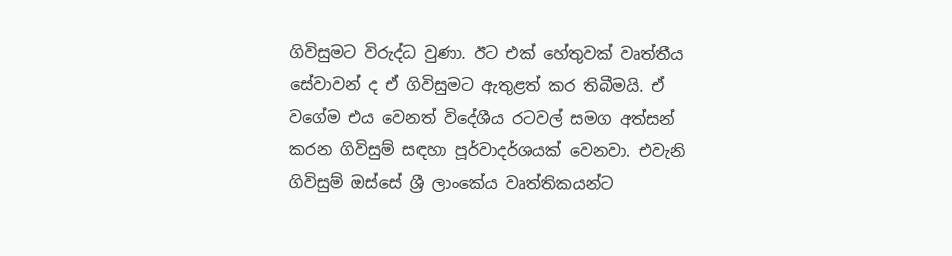ගිවිසුමට විරුද්ධ වුණා. ඊට එක් හේතුවක් වෘත්තීය සේවාවන් ද ඒ ගිවිසුමට ඇතුළත් කර තිබීමයි. ඒ වගේම එය වෙනත් විදේශීය රටවල් සමග අත්සන් කරන ගිවිසුම් සඳහා පූර්වාදර්ශයක් වෙනවා. එවැනි ගිවිසුම් ඔස්සේ ශ්‍රී ලාංකේය වෘත්තිකයන්ට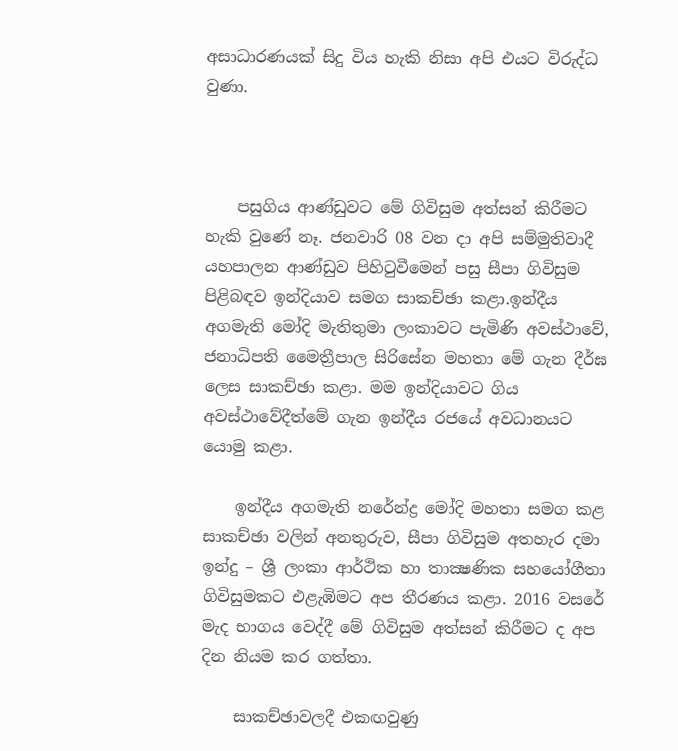අසාධාරණයක් සිදු විය හැකි නිසා අපි එයට විරුද්ධ වුණා.



    පසුගිය ආණ්ඩුවට මේ ගිවිසුම අත්සන් කිරීමට හැකි වුණේ නෑ. ජනවාරි 08 වන දා අපි සම්මුතිවාදී යහපාලන ආණ්ඩුව පිහිටුවීමෙන් පසු සීපා ගිවිසුම පිළිබඳව ඉන්දියාව සමග සාකච්ඡා කළා.ඉන්දීය අගමැති මෝදි මැතිතුමා ලංකාවට පැමිණි අවස්ථාවේ, ජනාධිපති මෛත්‍රීපාල සිරිසේන මහතා මේ ගැන දීර්ඝ ලෙස සාකච්ඡා කළා. මම ඉන්දියාවට ගිය අවස්ථාවේදීත්මේ ගැන ඉන්දීය රජයේ අවධානයට යොමු කළා.

    ඉන්දීය අගමැති නරේන්ද්‍ර මෝදි මහතා සමග කළ සාකච්ඡා වලින් අනතුරුව, සීපා ගිවිසුම අතහැර දමා ඉන්දු – ශ්‍රී ලංකා ආර්ථික හා තාක්‍ෂණික සහයෝගීතා ගිවිසුමකට එළැඹිමට අප තීරණය කළා. 2016 වසරේ මැද භාගය වෙද්දී මේ ගිවිසුම අත්සන් කිරීමට ද අප දින නියම කර ගත්තා.

    සාකච්ඡාවලදී එකඟවුණු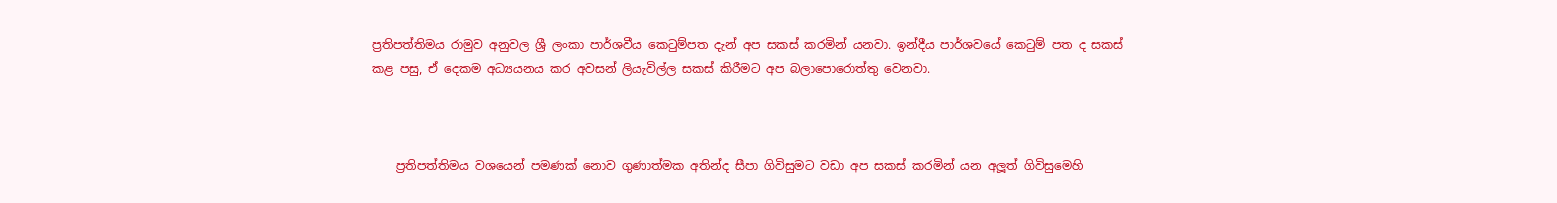ප්‍රතිපත්තිමය රාමුව අනුවල ශ්‍රී ලංකා පාර්ශවීය කෙටුම්පත දැන් අප සකස් කරමින් යනවා. ඉන්දීය පාර්ශවයේ කෙටුම් පත ද සකස් කළ පසු, ඒ දෙකම අධ්‍යයනය කර අවසන් ලියැවිල්ල සකස් කිරීමට අප බලාපොරොත්තු වෙනවා.



    ප්‍රතිපත්තිමය වශයෙන් පමණක් නොව ගුණාත්මක අතින්ද සීපා ගිවිසුමට වඩා අප සකස් කරමින් යන අලූත් ගිවිසුමෙහි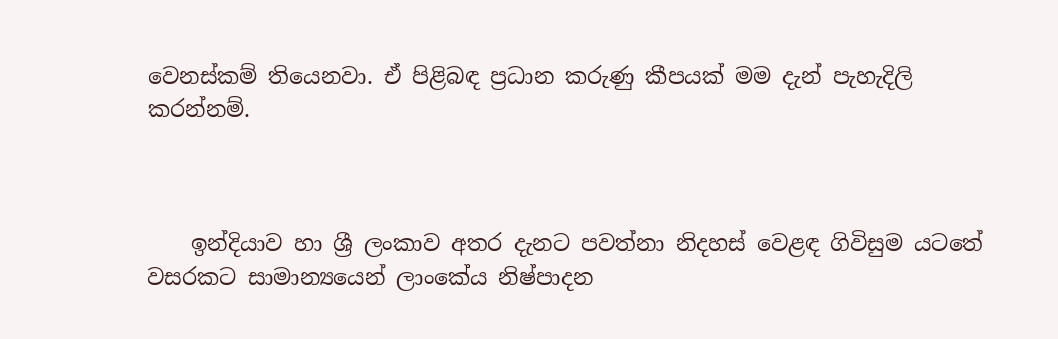වෙනස්කම් තියෙනවා. ඒ පිළිබඳ ප්‍රධාන කරුණු කීපයක් මම දැන් පැහැදිලි කරන්නම්.



    ඉන්දියාව හා ශ්‍රී ලංකාව අතර දැනට පවත්නා නිදහස් වෙළඳ ගිවිසුම යටතේ වසරකට සාමාන්‍යයෙන් ලාංකේය නිෂ්පාදන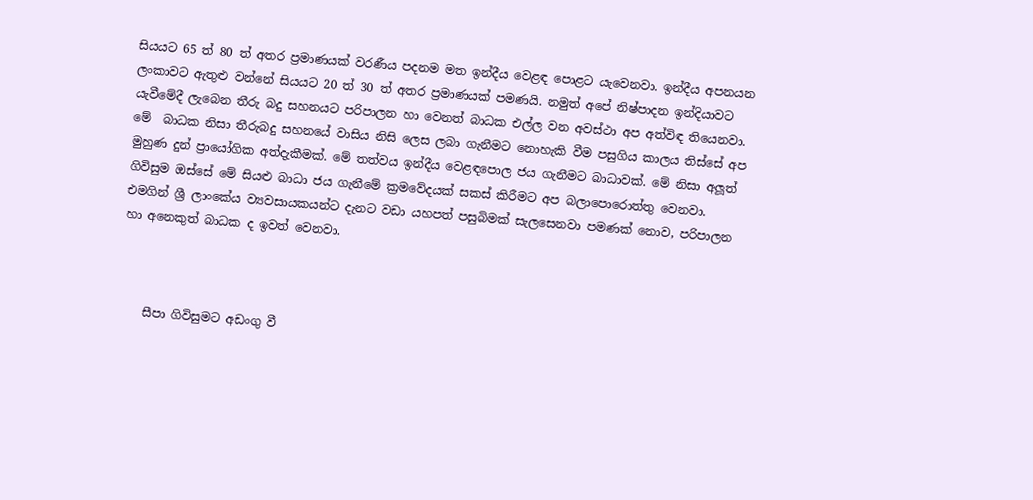සියයට 65 ත් 80 ත් අතර ප්‍රමාණයක් වරණීය පදනම මත ඉන්දීය වෙළඳ පොළට යැවෙනවා. ඉන්දීය අපනයන ලංකාවට ඇතුළු වන්නේ සියයට 20 ත් 30 ත් අතර ප්‍රමාණයක් පමණයි. නමුත් අපේ නිෂ්පාදන ඉන්දියාවට යැවීමේදී ලැබෙන තීරු බදු සහනයට පරිපාලන හා වෙනත් බාධක එල්ල වන අවස්ථා අප අත්විඳ තියෙනවා. මේ  බාධක නිසා තීරුබදු සහනයේ වාසිය නිසි ලෙස ලබා ගැනීමට නොහැකි වීම පසුගිය කාලය තිස්සේ අප මුහුණ දුන් ප්‍රායෝගික අත්දැකීමක්. මේ තත්වය ඉන්දීය වෙළඳපොල ජය ගැනීමට බාධාවක්. මේ නිසා අලූත් ගිවිසුම ඔස්සේ මේ සියළු බාධා ජය ගැනීමේ ක්‍රමවේදයක් සකස් කිරීමට අප බලාපොරොත්තු වෙනවා. එමගින් ශ්‍රී ලාංකේය ව්‍යවසායකයන්ට දැනට වඩා යහපත් පසුබිමක් සැලසෙනවා පමණක් නොව, පරිපාලන හා අනෙකුත් බාධක ද ඉවත් වෙනවා.



    සීපා ගිවිසුමට අඩංගු වී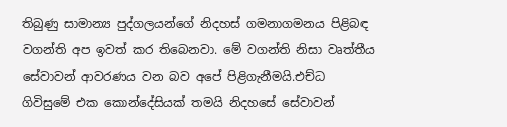තිබුණු සාමාන්‍ය පුද්ගලයන්ගේ නිදහස් ගමනාගමනය පිළිබඳ වගන්ති අප ඉවත් කර තිබෙනවා. මේ වගන්ති නිසා වෘත්තීය සේවාවන් ආවරණය වන බව අපේ පිළිගැනීමයි.එච්ධ ගිවිසුමේ එක කොන්දේසියක් තමයි නිදහසේ සේවාවන්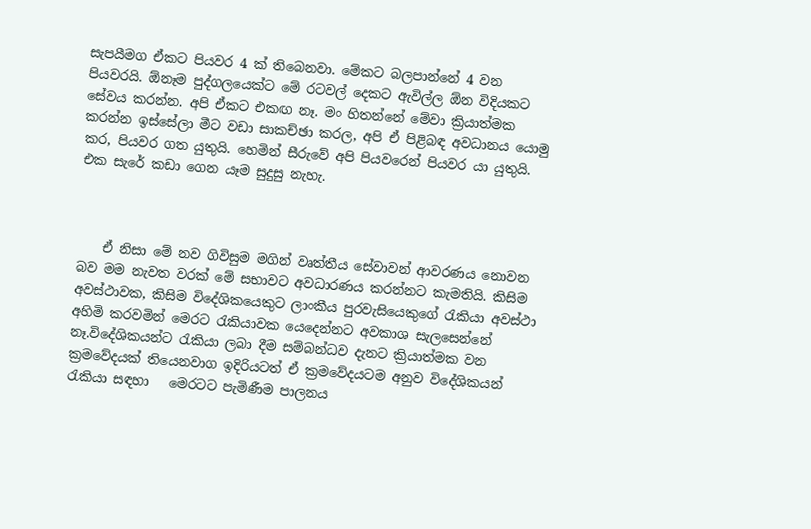සැපයීමග ඒකට පියවර 4 ක් තිබෙනවා. මේකට බලපාන්නේ 4 වන පියවරයි. ඕනෑම පුද්ගලයෙක්ට මේ රටවල් දෙකට ඇවිල්ල ඕන විදියකට සේවය කරන්න. අපි ඒකට එකඟ නෑ. මං හිතන්නේ මේවා ක්‍රියාත්මක කරන්න ඉස්සේලා මීට වඩා සාකච්ඡා කරල, අපි ඒ පිළිබඳ අවධානය යොමු කර, පියවර ගත යුතුයි. හෙමින් සීරුවේ අපි පියවරෙන් පියවර යා යුතුයි. එක සැරේ කඩා ගෙන යෑම සුදුසු නැහැ.



    ඒ නිසා මේ නව ගිවිසුම මගින් වෘත්තීය සේවාවන් ආවරණය නොවන බව මම නැවත වරක් මේ සභාවට අවධාරණය කරන්නට කැමතියි. කිසිම අවස්ථාවක, කිසිම විදේශිකයෙකුට ලාංකීය පුරවැසියෙකුගේ රැකියා අවස්ථා අහිමි කරවමින් මෙරට රැකියාවක යෙදෙන්නට අවකාශ සැලසෙන්නේ නෑ.විදේශිකයන්ට රැකියා ලබා දීම සම්බන්ධව දැනට ක්‍රියාත්මක වන ක්‍රමවේදයක් තියෙනවාග ඉදිරියටත් ඒ ක්‍රමවේදයටම අනුව විදේශිකයන් රැකියා සඳහා   මෙරටට පැමිණීම පාලනය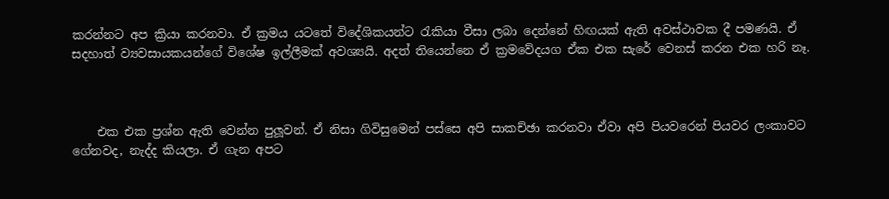කරන්නට අප ක්‍රියා කරනවා. ඒ ක්‍රමය යටතේ විදේශිකයන්ට රැකියා වීසා ලබා දෙන්නේ හිඟයක් ඇති අවස්ථාවක දී පමණයි. ඒ සදහාත් ව්‍යවසායකයන්ගේ විශේෂ ඉල්ලීමක් අවශ්‍යයි. අදත් තියෙන්නෙ ඒ ක්‍රමවේදයග ඒක එක සැරේ වෙනස් කරන එක හරි නෑ.



    එක එක ප්‍රශ්න ඇති වෙන්න පුලූවන්. ඒ නිසා ගිවිසුමෙන් පස්සෙ අපි සාකච්ඡා කරනවා ඒවා අපි පියවරෙන් පියවර ලංකාවට ගේනවද, නැද්ද කියලා. ඒ ගැන අපට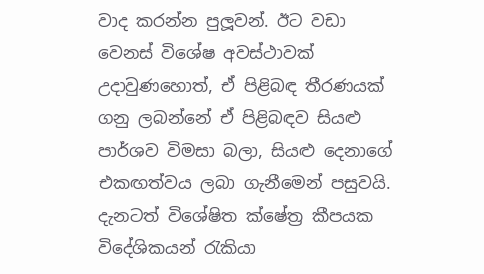වාද කරන්න පුලූවන්. ඊට වඩා වෙනස් විශේෂ අවස්ථාවක් උදාවුණහොත්, ඒ පිළිබඳ තීරණයක් ගනු ලබන්නේ ඒ පිළිබඳව සියළු පාර්ශව විමසා බලා, සියළු දෙනාගේ එකඟත්වය ලබා ගැනීමෙන් පසුවයි. දැනටත් විශේෂිත ක්ෂේත්‍ර කීපයක විදේශිකයන් රැකියා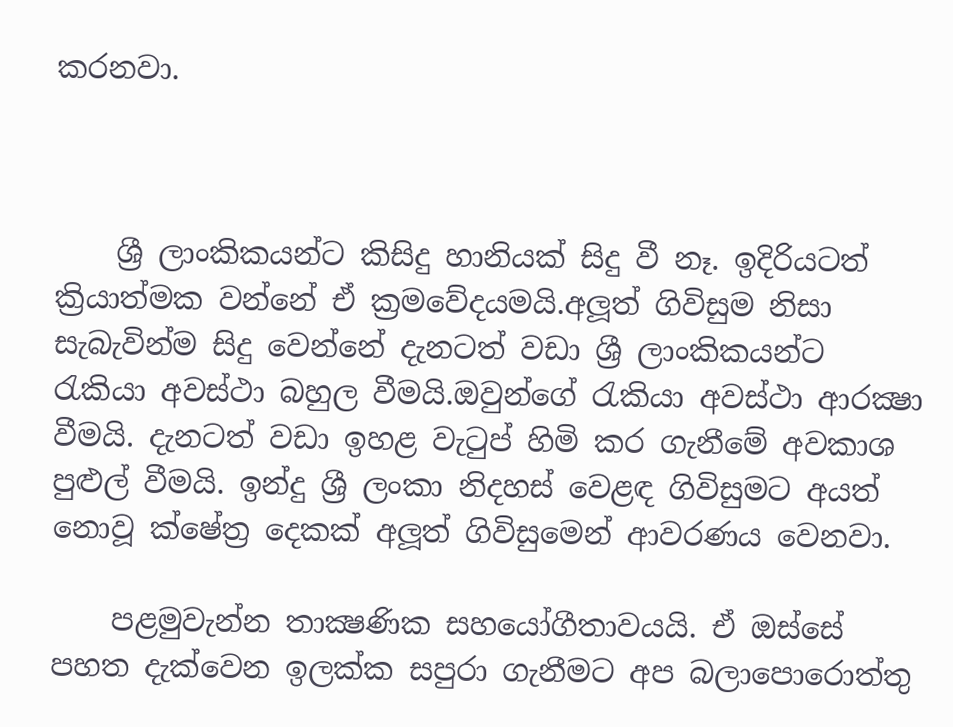කරනවා.



    ශ්‍රී ලාංකිකයන්ට කිසිදු හානියක් සිදු වී නෑ. ඉදිරියටත් ක්‍රියාත්මක වන්නේ ඒ ක්‍රමවේදයමයි.අලූත් ගිවිසුම නිසා සැබැවින්ම සිදු වෙන්නේ දැනටත් වඩා ශ්‍රී ලාංකිකයන්ට රැකියා අවස්ථා බහුල වීමයි.ඔවුන්ගේ රැකියා අවස්ථා ආරක්‍ෂා වීමයි. දැනටත් වඩා ඉහළ වැටුප් හිමි කර ගැනීමේ අවකාශ පුළුල් වීමයි. ඉන්දු ශ්‍රී ලංකා නිදහස් වෙළඳ ගිවිසුමට අයත් නොවූ ක්ෂේත්‍ර දෙකක් අලූත් ගිවිසුමෙන් ආවරණය වෙනවා.

    පළමුවැන්න තාක්‍ෂණික සහයෝගීතාවයයි. ඒ ඔස්සේ පහත දැක්වෙන ඉලක්ක සපුරා ගැනීමට අප බලාපොරොත්තු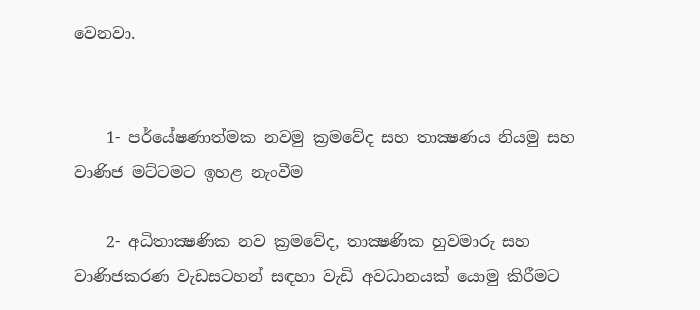වෙනවා.


    1- පර්යේෂණාත්මක නවමු ක්‍රමවේද සහ තාක්‍ෂණය නියමු සහ වාණිජ මට්ටමට ඉහළ නැංවීම

    2- අධිතාක්‍ෂණික නව ක්‍රමවේද, තාක්‍ෂණික හුවමාරු සහ වාණිජකරණ වැඩසටහන් සඳහා වැඩි අවධානයක් යොමු කිරීමට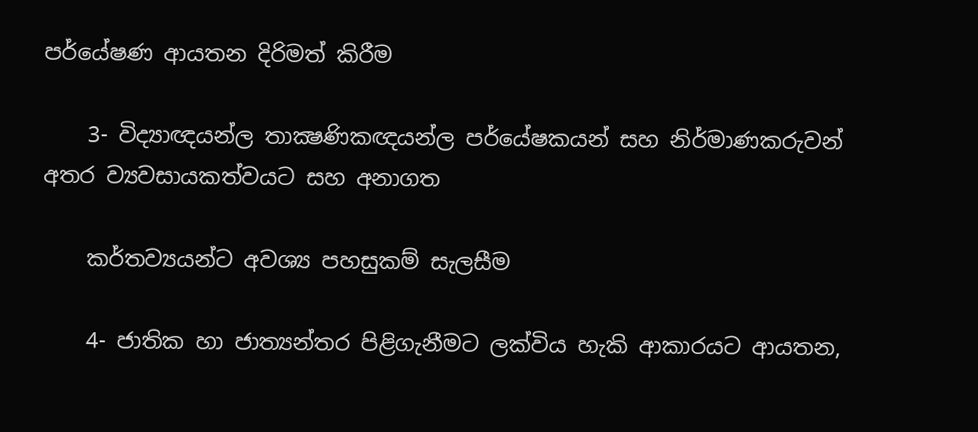පර්යේෂණ ආයතන දිරිමත් කිරීම

    3- විද්‍යාඥයන්ල තාක්‍ෂණිකඥයන්ල පර්යේෂකයන් සහ නිර්මාණකරුවන් අතර ව්‍යවසායකත්වයට සහ අනාගත

    කර්තව්‍යයන්ට අවශ්‍ය පහසුකම් සැලසීම

    4- ජාතික හා ජාත්‍යන්තර පිළිගැනීමට ලක්විය හැකි ආකාරයට ආයතන,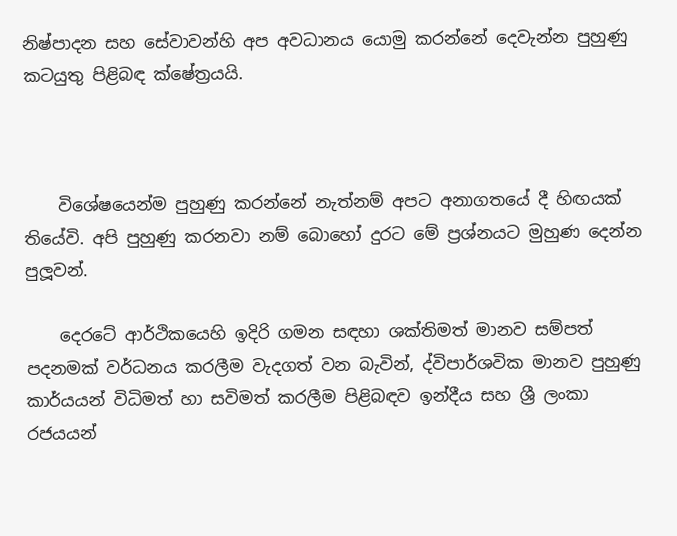නිෂ්පාදන සහ සේවාවන්හි අප අවධානය යොමු කරන්නේ දෙවැන්න පුහුණු කටයුතු පිළිබඳ ක්ෂේත්‍රයයි.



    විශේෂයෙන්ම පුහුණු කරන්නේ නැත්නම් අපට අනාගතයේ දී හිඟයක් තියේවි. අපි පුහුණු කරනවා නම් බොහෝ දුරට මේ ප්‍රශ්නයට මුහුණ දෙන්න පුලූවන්.

    දෙරටේ ආර්ථිකයෙහි ඉදිරි ගමන සඳහා ශක්තිමත් මානව සම්පත් පදනමක් වර්ධනය කරලීම වැදගත් වන බැවින්, ද්විපාර්ශවික මානව පුහුණු කාර්යයන් විධිමත් හා සවිමත් කරලීම පිළිබඳව ඉන්දීය සහ ශ්‍රී ලංකා රජයයන්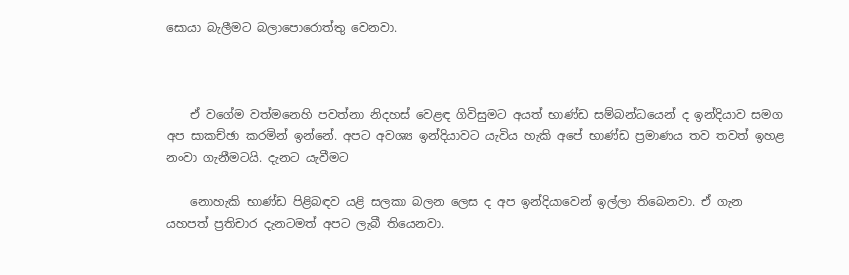සොයා බැලීමට බලාපොරොත්තු වෙනවා.



    ඒ වගේම වත්මනෙහි පවත්නා නිදහස් වෙළඳ ගිවිසුමට අයත් භාණ්ඩ සම්බන්ධයෙන් ද ඉන්දියාව සමග අප සාකච්ඡා කරමින් ඉන්නේ. අපට අවශ්‍ය ඉන්දියාවට යැවිය හැකි අපේ භාණ්ඩ ප්‍රමාණය තව තවත් ඉහළ නංවා ගැනීමටයි. දැනට යැවීමට

    නොහැකි භාණ්ඩ පිළිබඳව යළි සලකා බලන ලෙස ද අප ඉන්දියාවෙන් ඉල්ලා තිබෙනවා. ඒ ගැන යහපත් ප්‍රතිචාර දැනටමත් අපට ලැබී තියෙනවා.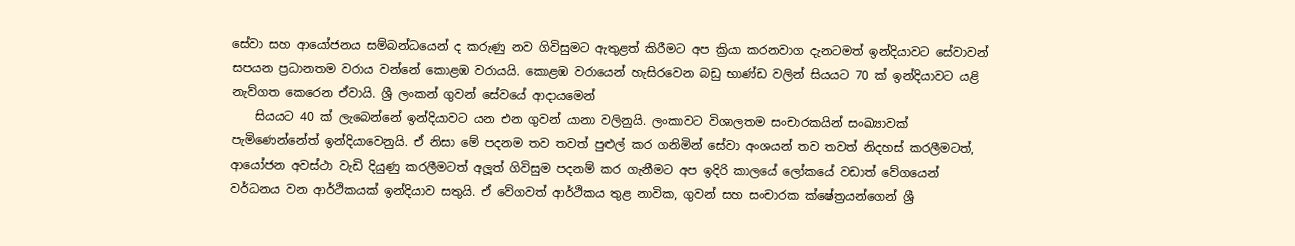සේවා සහ ආයෝජනය සම්බන්ධයෙන් ද කරුණු නව ගිවිසුමට ඇතුළත් කිරීමට අප ක්‍රියා කරනවාග දැනටමත් ඉන්දියාවට සේවාවන් සපයන ප්‍රධානතම වරාය වන්නේ කොළඹ වරායයි. කොළඹ වරායෙන් හැසිරවෙන බඩු භාණ්ඩ වලින් සියයට 70 ක් ඉන්දියාවට යළි නැව්ගත කෙරෙන ඒවායි. ශ්‍රී ලංකන් ගුවන් සේවයේ ආදායමෙන්
    සියයට 40 ක් ලැබෙන්නේ ඉන්දියාවට යන එන ගුවන් යානා වලිනුයි. ලංකාවට විශාලතම සංචාරකයින් සංඛ්‍යාවක් පැමිණෙන්නේත් ඉන්දියාවෙනුයි. ඒ නිසා මේ පදනම තව තවත් පුළුල් කර ගනිමින් සේවා අංශයන් තව තවත් නිදහස් කරලීමටත්, ආයෝජන අවස්ථා වැඩි දියුණු කරලීමටත් අලූත් ගිවිසුම පදනම් කර ගැනීමට අප ඉදිරි කාලයේ ලෝකයේ වඩාත් වේගයෙන් වර්ධනය වන ආර්ථිකයක් ඉන්දියාව සතුයි. ඒ වේගවත් ආර්ථිකය තුළ නාවික, ගුවන් සහ සංචාරක ක්ෂේත්‍රයන්ගෙන් ශ්‍රී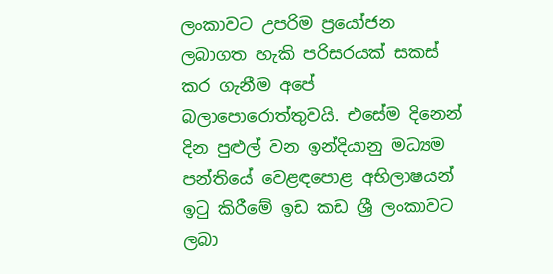ලංකාවට උපරිම ප්‍රයෝජන ලබාගත හැකි පරිසරයක් සකස් කර ගැනීම අපේ බලාපොරොත්තුවයි. එසේම දිනෙන් දින පුළුල් වන ඉන්දියානු මධ්‍යම පන්තියේ වෙළඳපොළ අභිලාෂයන් ඉටු කිරීමේ ඉඩ කඩ ශ්‍රී ලංකාවට ලබා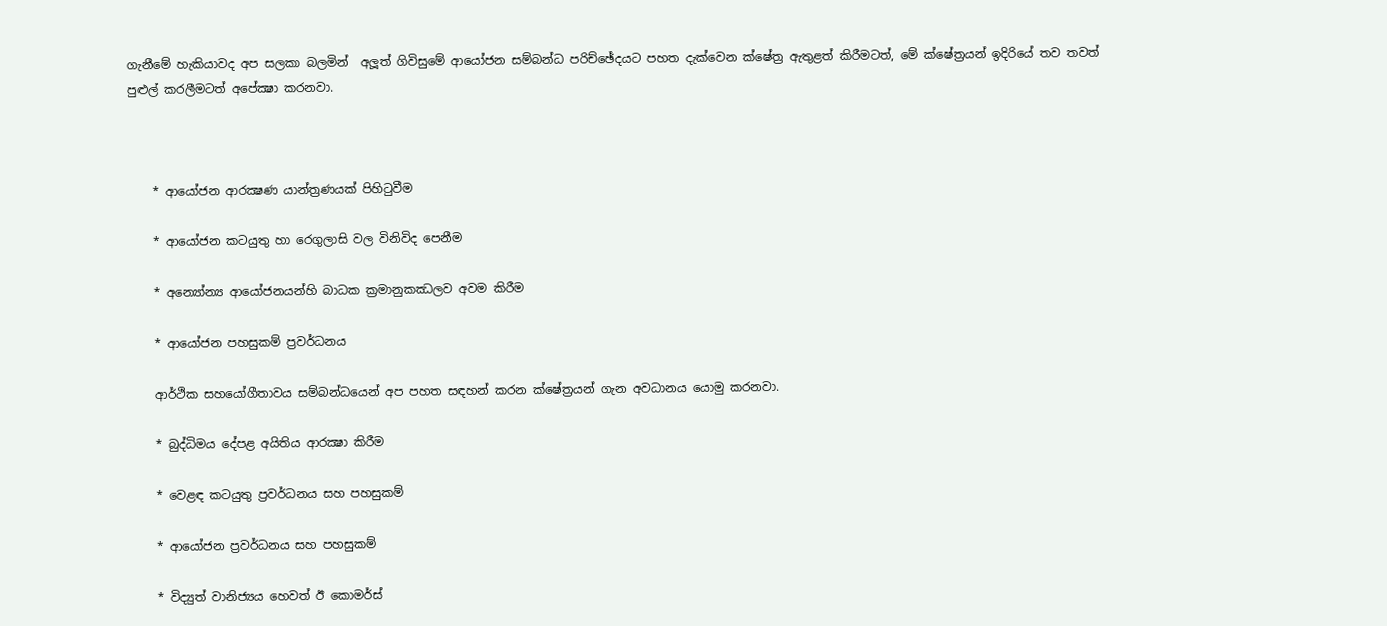ගැනීමේ හැකියාවද අප සලකා බලමින්  අලූත් ගිවිසුමේ ආයෝජන සම්බන්ධ පරිච්ඡේදයට පහත දැක්වෙන ක්ෂේත්‍ර ඇතුළත් කිරීමටත්, මේ ක්ෂේත්‍රයන් ඉදිරියේ තව තවත් පුළුල් කරලීමටත් අපේක්‍ෂා කරනවා.



    * ආයෝජන ආරක්‍ෂණ යාන්ත්‍රණයක් පිහිටුවීම

    * ආයෝජන කටයුතු හා රෙගුලාසි වල විනිවිද පෙනීම

    * අන්‍යෝන්‍ය ආයෝජනයන්හි බාධක ක්‍රමානුකඣලව අවම කිරීම

    * ආයෝජන පහසුකම් ප්‍රවර්ධනය

    ආර්ථික සහයෝගීතාවය සම්බන්ධයෙන් අප පහත සඳහන් කරන ක්ෂේත්‍රයන් ගැන අවධානය යොමු කරනවා.

    * බුද්ධිමය දේපළ අයිතිය ආරක්‍ෂා කිරීම

    * වෙළඳ කටයුතු ප්‍රවර්ධනය සහ පහසුකම්

    * ආයෝජන ප්‍රවර්ධනය සහ පහසුකම්

    * විද්‍යුත් වානිජ්‍යය හෙවත් ඊ කොමර්ස්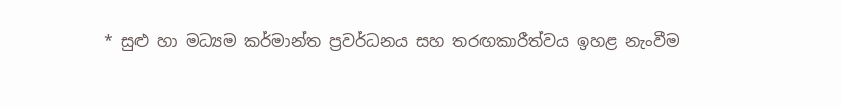* සුළු හා මධ්‍යම කර්මාන්ත ප්‍රවර්ධනය සහ තරඟකාරීත්වය ඉහළ නැංවීම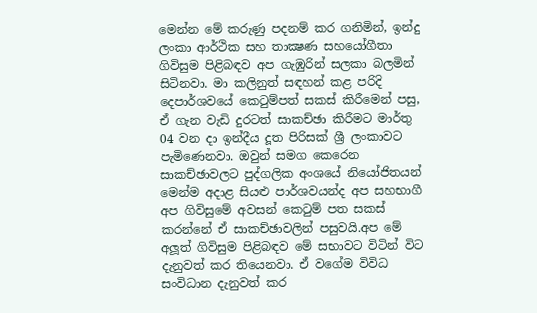මෙන්න මේ කරුණු පදනම් කර ගනිමින්, ඉන්දු ලංකා ආර්ථික සහ තාක්‍ෂණ සහයෝගීතා ගිවිසුම පිළිබඳව අප ගැඹුරින් සලකා බලමින් සිටිනවා. මා කලිනුත් සඳහන් කළ පරිදි දෙපාර්ශවයේ කෙටුම්පත් සකස් කිරීමෙන් පසු, ඒ ගැන වැඩි දුරටත් සාකච්ඡා කිරීමට මාර්තු 04 වන දා ඉන්දීය දූත පිරිසක් ශ්‍රී ලංකාවට පැමිණෙනවා. ඔවුන් සමග කෙරෙන සාකච්ඡාවලට පුද්ගලික අංශයේ නියෝජිතයන් මෙන්ම අදාළ සියළු පාර්ශවයන්ද අප සහභාගී අප ගිවිසුමේ අවසන් කෙටුම් පත සකස් කරන්නේ ඒ සාකච්ඡාවලින් පසුවයි.අප මේ අලූත් ගිවිසුම පිළිබඳව මේ සභාවට විටින් විට දැනුවත් කර තියෙනවා. ඒ වගේම විවිධ සංවිධාන දැනුවත් කර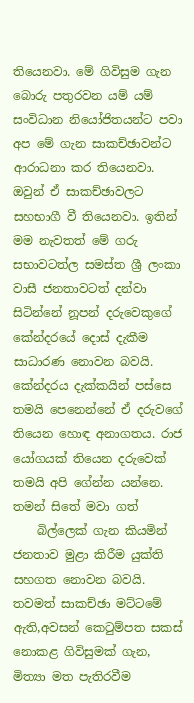තියෙනවා. මේ ගිවිසුම ගැන බොරු පතුරවන යම් යම් සංවිධාන නියෝජිතයන්ට පවා අප මේ ගැන සාකච්ඡාවන්ට ආරාධනා කර තියෙනවා. ඔවුන් ඒ සාකච්ඡාවලට සහභාගී වී තියෙනවා. ඉතින් මම නැවතත් මේ ගරු සභාවටත්ල සමස්ත ශ්‍රී ලංකා වාසී ජනතාවටත් දන්වා සිටින්නේ නූපන් දරුවෙකුගේ කේන්දරයේ දොස් දැකීම සාධාරණ නොවන බවයි. කේන්දරය දැක්කයින් පස්සෙ තමයි පෙනෙන්නේ ඒ දරුවගේ තියෙන හොඳ අනාගතය. රාජ යෝගයක් තියෙන දරුවෙක් තමයි අපි ගේන්න යන්නෙ. තමන් සිතේ මවා ගත්
    බිල්ලෙක් ගැන කියමින් ජනතාව මුළා කිරීම යුක්ති සහගත නොවන බවයි. තවමත් සාකච්ඡා මට්ටමේ ඇති,අවසන් කෙටුම්පත සකස් නොකළ ගිවිසුමක් ගැන, මිත්‍යා මත පැතිරවීම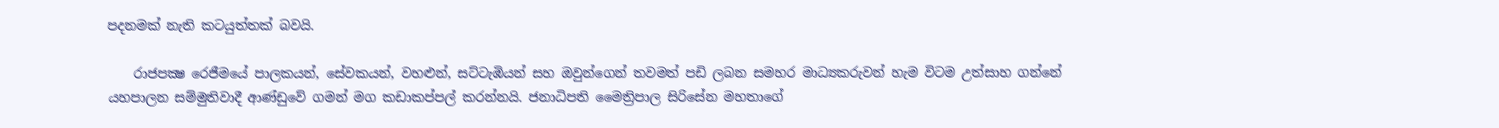පදනමක් නැති කටයුත්තක් බවයි.

    රාජපක්‍ෂ රෙජීමයේ පාලකයන්, සේවකයන්, වහළුන්, සට්ටැඹියන් සහ ඔවුන්ගෙන් තවමත් පඩි ලබන සමහර මාධ්‍යකරුවන් හැම විටම උත්සාහ ගන්නේ යහපාලන සම්මුතිවාදී ආණ්ඩුවේ ගමන් මග කඩාකප්පල් කරන්නයි. ජනාධිපති මෛත්‍රිපාල සිරිසේන මහතාගේ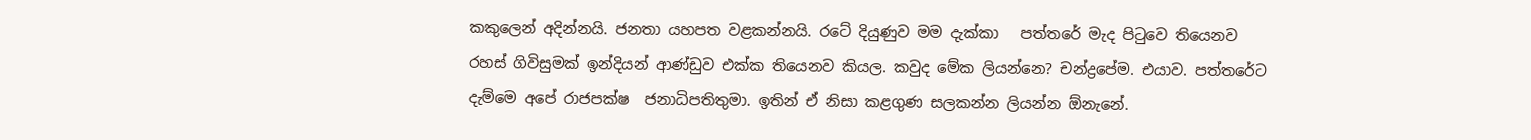කකුලෙන් අදින්නයි. ජනතා යහපත වළකන්නයි. රටේ දියුණුව මම දැක්කා   පත්තරේ මැද පිටුවෙ තියෙනව රහස් ගිවිසුමක් ඉන්දියන් ආණ්ඩුව එක්ක තියෙනව කියල. කවුද මේක ලියන්නෙ? චන්ද්‍රපේම. එයාව. පත්තරේට දැම්මෙ අපේ රාජපක්ෂ  ජනාධිපතිතුමා. ඉතින් ඒ නිසා කළගුණ සලකන්න ලියන්න ඕනැනේ.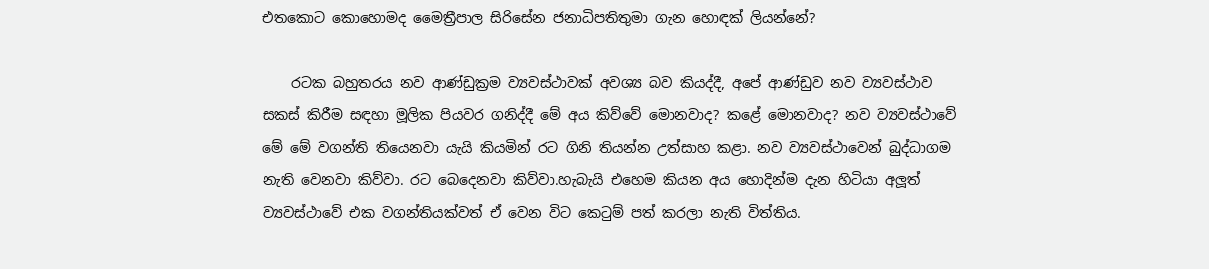එතකොට කොහොමද මෛත්‍රීපාල සිරිසේන ජනාධිපතිතුමා ගැන හොඳක් ලියන්නේ?

    රටක බහුතරය නව ආණ්ඩුක්‍රම ව්‍යවස්ථාවක් අවශ්‍ය බව කියද්දී, අපේ ආණ්ඩුව නව ව්‍යවස්ථාව සකස් කිරීම සඳහා මූලික පියවර ගනිද්දී මේ අය කිව්වේ මොනවාද? කළේ මොනවාද? නව ව්‍යවස්ථාවේ මේ මේ වගන්ති තියෙනවා යැයි කියමින් රට ගිනි තියන්න උත්සාහ කළා. නව ව්‍යවස්ථාවෙන් බුද්ධාගම නැති වෙනවා කිව්වා. රට බෙදෙනවා කිව්වා.හැබැයි එහෙම කියන අය හොදින්ම දැන හිටියා අලූත් ව්‍යවස්ථාවේ එක වගන්තියක්වත් ඒ වෙන විට කෙටුම් පත් කරලා නැති විත්තිය.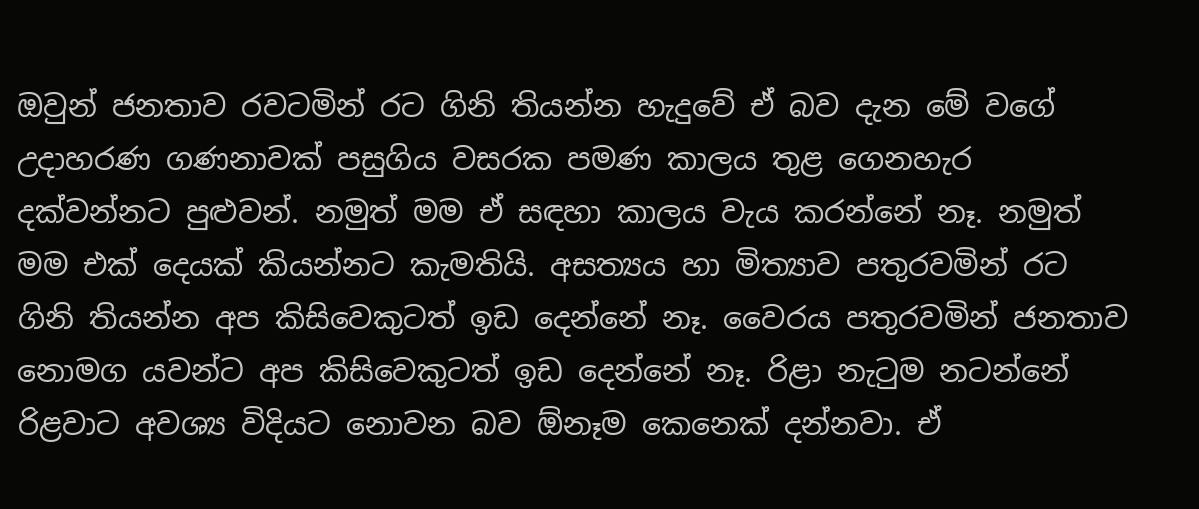ඔවුන් ජනතාව රවටමින් රට ගිනි තියන්න හැදුවේ ඒ බව දැන මේ වගේ උදාහරණ ගණනාවක් පසුගිය වසරක පමණ කාලය තුළ ගෙනහැර දක්වන්නට පුළුවන්. නමුත් මම ඒ සඳහා කාලය වැය කරන්නේ නෑ. නමුත් මම එක් දෙයක් කියන්නට කැමතියි. අසත්‍යය හා මිත්‍යාව පතුරවමින් රට ගිනි තියන්න අප කිසිවෙකුටත් ඉඩ දෙන්නේ නෑ. වෛරය පතුරවමින් ජනතාව නොමග යවන්ට අප කිසිවෙකුටත් ඉඩ දෙන්නේ නෑ. රිළා නැටුම නටන්නේ රිළවාට අවශ්‍ය විදියට නොවන බව ඕනෑම කෙනෙක් දන්නවා. ඒ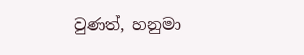වුණත්, හනුමා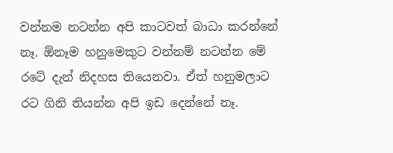වන්නම නටන්න අපි කාටවත් බාධා කරන්නේ නෑ. ඕනෑම හනුමෙකුට වන්නම් නටන්න මේ රටේ දැන් නිදහස තියෙනවා. ඒත් හනුමලාට රට ගිනි තියන්න අපි ඉඩ දෙන්නේ නෑ.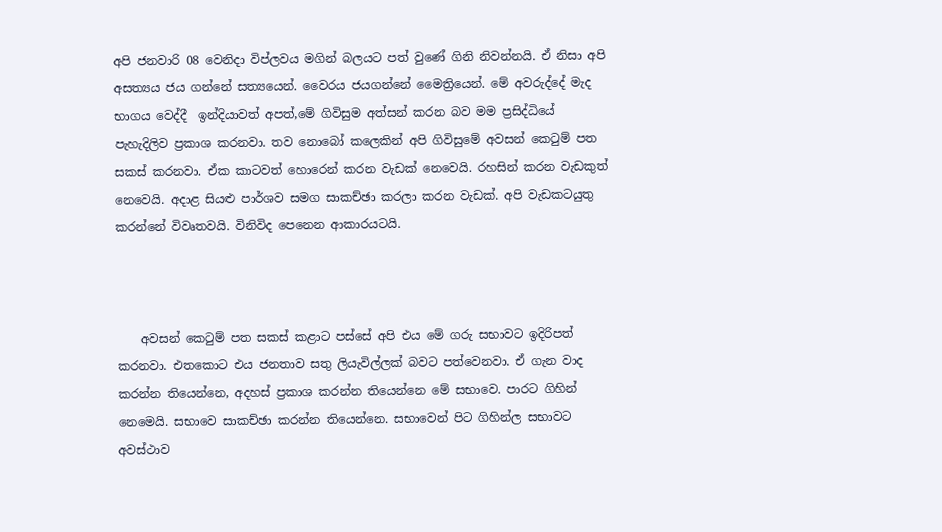අපි ජනවාරි 08 වෙනිදා විප්ලවය මගින් බලයට පත් වුණේ ගිනි නිවන්නයි. ඒ නිසා අපි අසත්‍යය ජය ගන්නේ සත්‍යයෙන්. වෛරය ජයගන්නේ මෛත්‍රියෙන්. මේ අවරුද්දේ මැද භාගය වෙද්දී  ඉන්දියාවත් අපත්,මේ ගිවිසුම අත්සන් කරන බව මම ප්‍රසිද්ධියේ පැහැදිලිව ප්‍රකාශ කරනවා. තව නොබෝ කලෙකින් අපි ගිවිසුමේ අවසන් කෙටුම් පත සකස් කරනවා. ඒක කාටවත් හොරෙන් කරන වැඩක් නෙවෙයි. රහසින් කරන වැඩකුත් නෙවෙයි. අදාළ සියළු පාර්ශව සමග සාකච්ඡා කරලා කරන වැඩක්. අපි වැඩකටයුතු කරන්නේ විවෘතවයි. විනිවිද පෙනෙන ආකාරයටයි.



    අවසන් කෙටුම් පත සකස් කළාට පස්සේ අපි එය මේ ගරු සභාවට ඉදිරිපත් කරනවා. එතකොට එය ජනතාව සතු ලියැවිල්ලක් බවට පත්වෙනවා. ඒ ගැන වාද කරන්න තියෙන්නෙ, අදහස් ප්‍රකාශ කරන්න තියෙන්නෙ මේ සභාවෙ. පාරට ගිහින් නෙමෙයි. සභාවෙ සාකච්ඡා කරන්න තියෙන්නෙ. සභාවෙන් පිට ගිහින්ල සභාවට අවස්ථාව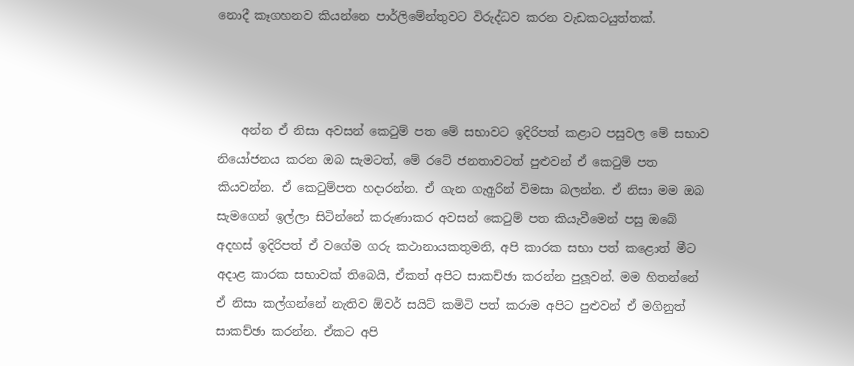නොදී කෑගහනව කියන්නෙ පාර්ලිමේන්තුවට විරුද්ධව කරන වැඩකටයුත්තක්.



    අන්න ඒ නිසා අවසන් කෙටුම් පත මේ සභාවට ඉදිරිපත් කළාට පසුවල මේ සභාව නියෝජනය කරන ඔබ සැමටත්, මේ රටේ ජනතාවටත් පුළුවන් ඒ කෙටුම් පත කියවන්න. ඒ කෙටුම්පත හදාරන්න. ඒ ගැන ගැඅුරින් විමසා බලන්න. ඒ නිසා මම ඔබ සැමගෙන් ඉල්ලා සිටින්නේ කරුණාකර අවසන් කෙටුම් පත කියැවීමෙන් පසු ඔබේ අදහස් ඉදිරිපත් ඒ වගේම ගරු කථානායකතුමනි, අපි කාරක සභා පත් කළොත් මීට අදාළ කාරක සභාවක් තිබෙයි, ඒකත් අපිට සාකච්ඡා කරන්න පුලූවන්. මම හිතන්නේ ඒ නිසා කල්ගන්නේ නැතිව ඕවර් සයිට් කමිටි පත් කරාම අපිට පුළුවන් ඒ මගිනුත් සාකච්ඡා කරන්න. ඒකට අපි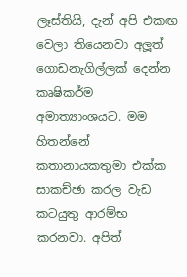ලෑස්තියි, දැන් අපි එකඟ වෙලා තියෙනවා අලූත් ගොඩනැගිල්ලක් දෙන්න කෘෂිකර්ම අමාත්‍යාංශයට. මම හිතන්නේ කතානායකතුමා එක්ක සාකච්ඡා කරල වැඩ කටයුතු ආරම්භ කරනවා. අපිත්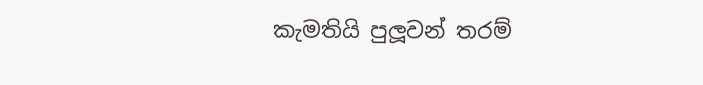කැමතියි පුලූවන් තරම්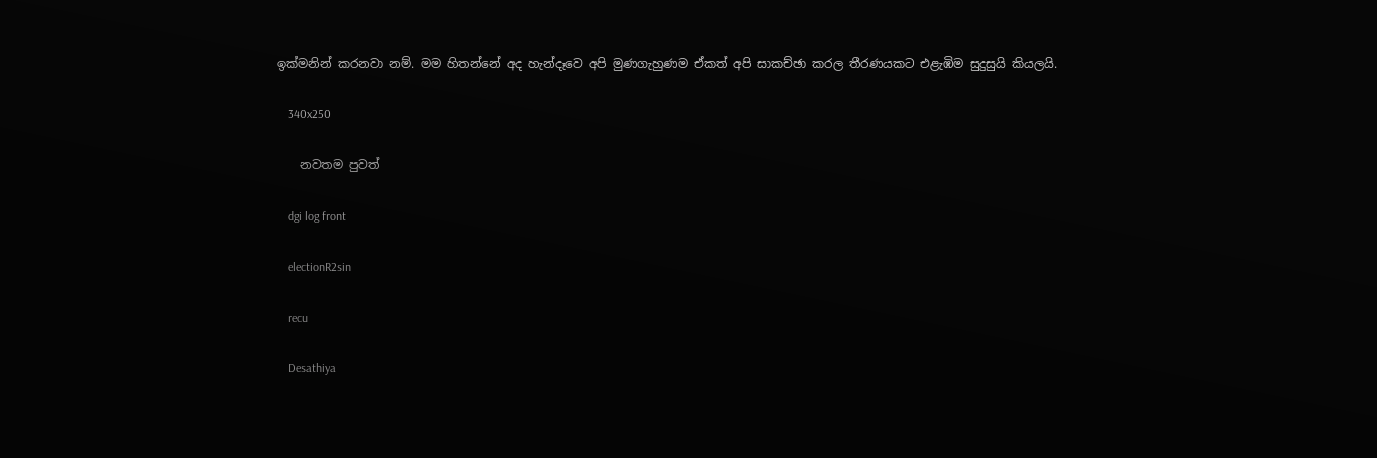ඉක්මනින් කරනවා නම්. මම හිතන්නේ අද හැන්දෑවෙ අපි මුණගැහුණම ඒකත් අපි සාකච්ඡා කරල තීරණයකට එළැඹිම සුදුසුයි කියලයි.

    340x250

    නවතම පුවත්

    dgi log front

    electionR2sin

    recu

    Desathiya